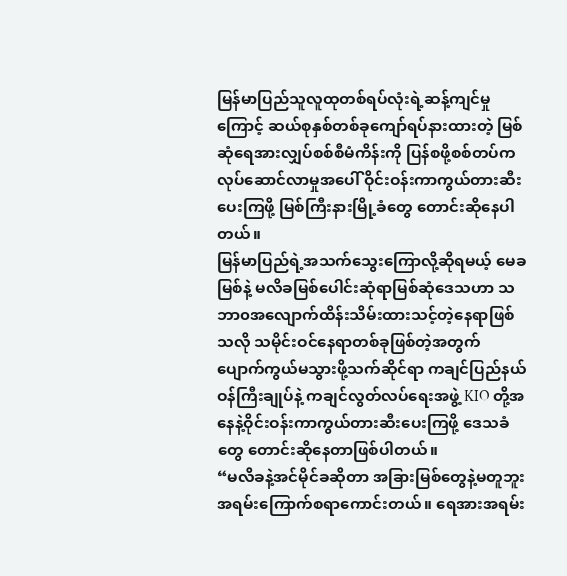မြန်မာပြည်သူလူထုတစ်ရပ်လုံးရဲ့ဆန့်ကျင်မှုကြောင့် ဆယ်စုနှစ်တစ်ခုကျော်ရပ်နားထားတဲ့ မြစ်ဆုံရေအားလျှပ်စစ်စီမံကိန်းကို ပြန်စဖို့စစ်တပ်ကလုပ်ဆောင်လာမှုအပေါ် ဝိုင်းဝန်းကာကွယ်တားဆီးပေးကြဖို့ မြစ်ကြီးနားမြို့ခံတွေ တောင်းဆိုနေပါတယ်။
မြန်မာပြည်ရဲ့အသက်သွေးကြောလို့ဆိုရမယ့် မေခမြစ်နဲ့ မလိခမြစ်ပေါင်းဆုံရာမြစ်ဆုံဒေသဟာ သဘာ၀အလျောက်ထိန်းသိမ်းထားသင့်တဲ့နေရာဖြစ်သလို သမိုင်းဝင်နေရာတစ်ခုဖြစ်တဲ့အတွက် ပျောက်ကွယ်မသွားဖို့သက်ဆိုင်ရာ ကချင်ပြည်နယ်ဝန်ကြီးချုပ်နဲ့ ကချင်လွတ်လပ်ရေးအဖွဲ့ KIO တို့အနေနဲ့ဝိုင်းဝန်းကာကွယ်တားဆီးပေးကြဖို့ ဒေသခံတွေ တောင်းဆိုနေတာဖြစ်ပါတယ်။
“မလိခနဲ့အင်မိုင်ခဆိုတာ အခြားမြစ်တွေနဲ့မတူဘူး အရမ်းကြောက်စရာကောင်းတယ်။ ရေအားအရမ်း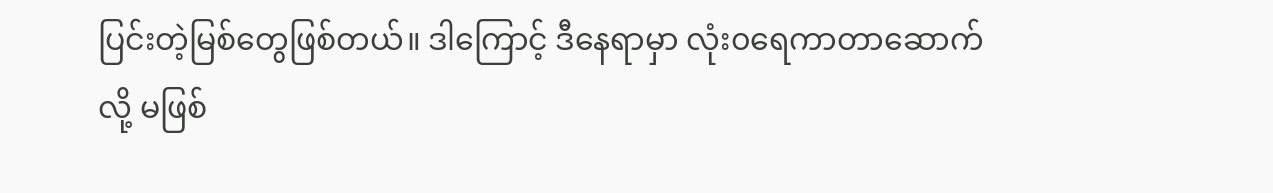ပြင်းတဲ့မြစ်တွေဖြစ်တယ်။ ဒါကြောင့် ဒီနေရာမှာ လုံး၀ရေကာတာဆောက်လို့ မဖြစ်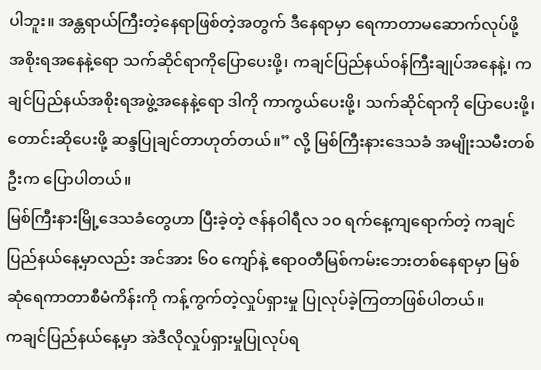ပါဘူး။ အန္တရာယ်ကြီးတဲ့နေရာဖြစ်တဲ့အတွက် ဒီနေရာမှာ ရေကာတာမဆောက်လုပ်ဖို့ အစိုးရအနေနဲ့ရော သက်ဆိုင်ရာကိုပြောပေးဖို့၊ ကချင်ပြည်နယ်ဝန်ကြီးချုပ်အနေနဲ့၊ ကချင်ပြည်နယ်အစိုးရအဖွဲ့အနေနဲ့ရော ဒါကို ကာကွယ်ပေးဖို့၊ သက်ဆိုင်ရာကို ပြောပေးဖို့၊တောင်းဆိုပေးဖို့ ဆန္ဒပြုချင်တာဟုတ်တယ်။” လို့ မြစ်ကြီးနားဒေသခံ အမျိုးသမီးတစ်ဦးက ပြောပါတယ်။
မြစ်ကြီးနားမြို့ဒေသခံတွေဟာ ပြီးခဲ့တဲ့ ဇန်နဝါရီလ ၁၀ ရက်နေ့ကျရောက်တဲ့ ကချင်ပြည်နယ်နေ့မှာလည်း အင်အား ၆၀ ကျော်နဲ့ ဧရာ၀တီမြစ်ကမ်းဘေးတစ်နေရာမှာ မြစ်ဆုံရေကာတာစီမံကိန်းကို ကန့်ကွက်တဲ့လှုပ်ရှားမှု ပြုလုပ်ခဲ့ကြတာဖြစ်ပါတယ်။
ကချင်ပြည်နယ်နေ့မှာ အဲဒီလိုလှုပ်ရှားမှုပြုလုပ်ရ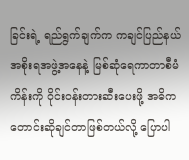ခြင်းရဲ့ ရည်ရွက်ချက်က ကချင်ပြည်နယ်အစိုးရအဖွဲ့အနေနဲ့ မြစ်ဆုံရေကာတာစီမံကိန်းကို ဝိုင်းဝန်းတားဆီးပေးဖို့ အဓိကတောင်းဆိုချင်တာဖြစ်တယ်လို့ ပြောပါ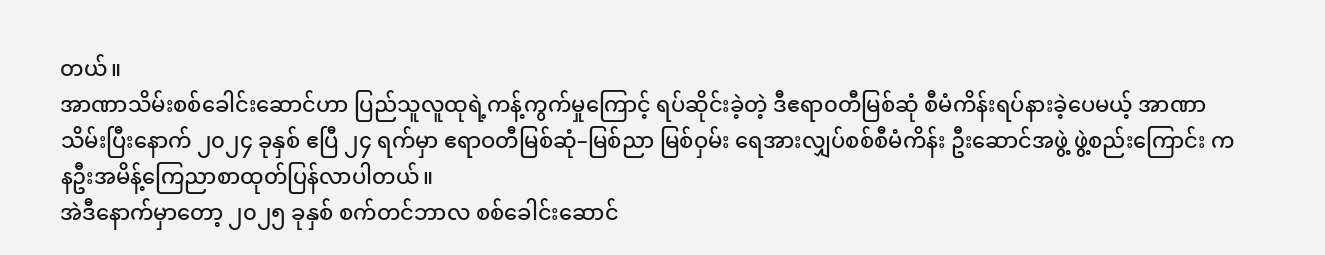တယ်။
အာဏာသိမ်းစစ်ခေါင်းဆောင်ဟာ ပြည်သူလူထုရဲ့ကန့်ကွက်မှုကြောင့် ရပ်ဆိုင်းခဲ့တဲ့ ဒီဧရာ၀တီမြစ်ဆုံ စီမံကိန်းရပ်နားခဲ့ပေမယ့် အာဏာသိမ်းပြီးနောက် ၂၀၂၄ ခုနှစ် ဧပြီ ၂၄ ရက်မှာ ဧရာဝတီမြစ်ဆုံ–မြစ်ညာ မြစ်ဝှမ်း ရေအားလျှပ်စစ်စီမံကိန်း ဦးဆောင်အဖွဲ့ ဖွဲ့စည်းကြောင်း ကနဦးအမိန့်ကြေညာစာထုတ်ပြန်လာပါတယ်။
အဲဒီနောက်မှာတော့ ၂၀၂၅ ခုနှစ် စက်တင်ဘာလ စစ်ခေါင်းဆောင်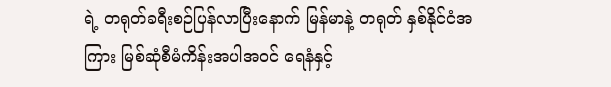ရဲ့ တရုတ်ခရီးစဉ်ပြန်လာပြီးနောက် မြန်မာနဲ့ တရုတ် နှစ်နိုင်ငံအကြား မြစ်ဆုံစီမံကိန်းအပါအဝင် ရေနံနှင့်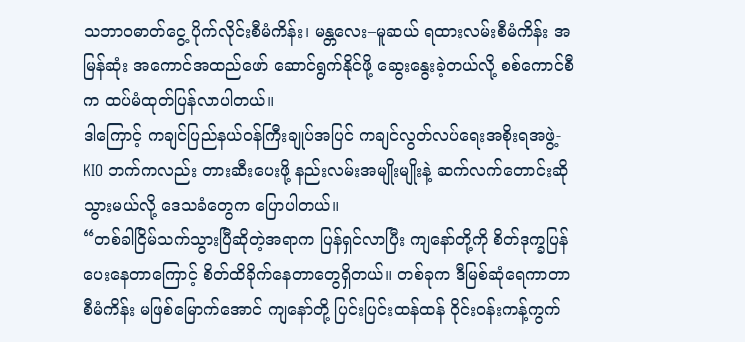သဘာဝဓာတ်ငွေ့ ပိုက်လိုင်းစီမံကိန်း၊ မန္တလေး–မူဆယ် ရထားလမ်းစီမံကိန်း အမြန်ဆုံး အကောင်အထည်ဖော် ဆောင်ရွက်နိုင်ဖို့ ဆွေးနွေးခဲ့တယ်လို့ စစ်ကောင်စီက ထပ်မံထုတ်ပြန်လာပါတယ်။
ဒါကြောင့် ကချင်ပြည်နယ်ဝန်ကြီးချုပ်အပြင် ကချင်လွတ်လပ်ရေးအစိုးရအဖွဲ့-KIO ဘက်ကလည်း တားဆီးပေးဖို့ နည်းလမ်းအမျိုးမျိုးနဲ့ ဆက်လက်တောင်းဆိုသွားမယ်လို့ ဒေသခံတွေက ပြောပါတယ်။
“တစ်ခါငြိမ်သက်သွားပြီဆိုတဲ့အရာက ပြန်ရှင်လာပြီး ကျနော်တို့ကို စိတ်ဒုက္ခပြန်ပေးနေတာကြောင့် စိတ်ထိခိုက်နေတာတွေရှိတယ်။ တစ်ခုက ဒီမြစ်ဆုံရေကာတာစီမံကိန်း မဖြစ်မြောက်အောင် ကျနော်တို့ ပြင်းပြင်းထန်ထန် ဝိုင်းဝန်းကန့်ကွက်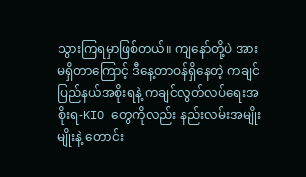သွားကြရမှာဖြစ်တယ်။ ကျနော်တို့ပဲ အားမရှိတာကြောင့် ဒီနေ့တာဝန်ရှိနေတဲ့ ကချင်ပြည်နယ်အစိုးရနဲ့ ကချင်လွတ်လပ်ရေးအစိုးရ-KIO တွေကိုလည်း နည်းလမ်းအမျိုးမျိုးနဲ့ တောင်း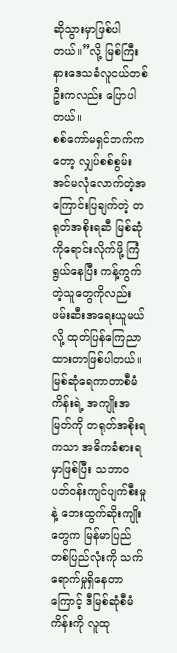ဆိုသွားမှာဖြစ်ပါတယ်။”လို့ မြစ်ကြီးနားဒေသခံလူငယ်တစ်ဦးကလည်း ပြောပါတယ်။
စစ်ကော်မရှင်ဘက်ကတော့ လျှပ်စစ်စွမ်းအင်မလုံလောက်တဲ့အကြောင်းပြချက်တဲ့ တရုတ်အစိုးရဆီ မြစ်ဆုံကိုရောင်းလိုက်ဖို့ ကြံရွယ်နေပြီး ကန့်ကွက်တဲ့သူတွေကိုလည်း ဖမ်းဆီးအရေးယူမယ်လို့ ထုတ်ပြန်ကြေညာထားတာဖြစ်ပါတယ်။
မြစ်ဆုံရေကာတာစီမံကိန်းရဲ့ အကျိုးအမြတ်ကို တရုတ်အစိုးရကသာ အဓိကခံစားရမှာဖြစ်ပြီး သဘာဝပတ်ဝန်းကျင်ပျက်စီးမှုနဲ့ ဘေးထွက်ဆိုးကျိုးတွေက မြန်မာပြည်တစ်ပြည်လုံးကို သက်ရောက်မှုရှိနေတာကြောင့် ဒီမြစ်ဆုံစီမံကိန်းကို လူထု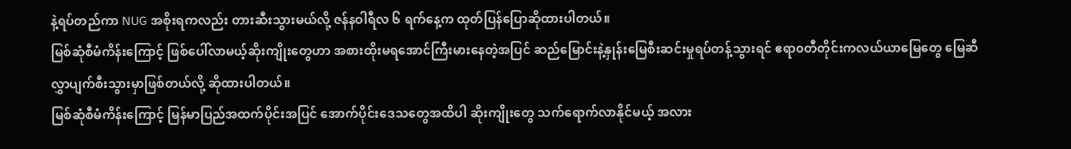နဲ့ရပ်တည်ကာ NUG အစိုးရကလည်း တားဆီးသွားမယ်လို့ ဇန်နဝါရီလ ၆ ရက်နေ့က ထုတ်ပြန်ပြောဆိုထားပါတယ်။
မြစ်ဆုံစီမံကိန်းကြောင့် ဖြစ်ပေါ်လာမယ့်ဆိုးကျိုးတွေဟာ အစားထိုးမရအောင်ကြီးမားနေတဲ့အပြင် ဆည်မြောင်းနဲ့နှုန်းမြေစီးဆင်းမှုရပ်တန့်သွားရင် ဧရာ၀တီတိုင်းကလယ်ယာမြေတွေ မြေဆီလွှာပျက်စီးသွားမှာဖြစ်တယ်လို့ ဆိုထားပါတယ်။
မြစ်ဆုံစီမံကိန်းကြောင့် မြန်မာပြည်အထက်ပိုင်းအပြင် အောက်ပိုင်းဒေသတွေအထိပါ ဆိုးကျိုးတွေ သက်ရောက်လာနိုင်မယ့် အလား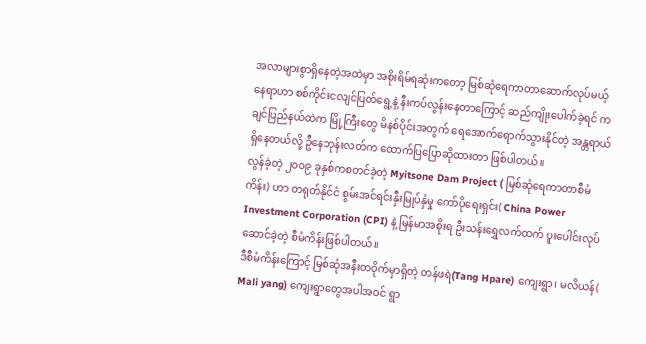အလာများစွာရှိနေတဲ့အထဲမှာ အစိုးရိမ်ရဆုံးကတော့ မြစ်ဆုံရေကာတာဆောက်လုပ်မယ့်နေရာဟာ စစ်ကိုင်းငလျင်ပြတ်ရွေ့နဲ့ နီးကပ်လွန်းနေတာကြောင့် ဆည်ကျိုးပေါက်ခဲ့ရင် ကချင်ပြည်နယ်ထဲက မြို့ကြီးတွေ မိနစ်ပိုင်းအတွက် ရေအောက်ရောက်သွားနိုင်တဲ့ အန္တရာယ်ရှိနေတယ်လို့ ဦနေဘုန်းလတ်က ထောက်ပြပြောဆိုထားတာ ဖြစ်ပါတယ်။
လွန်ခဲ့တဲ့ ၂၀၀၉ ခုနှစ်ကစတင်ခဲ့တဲ့ Myitsone Dam Project ( မြစ်ဆုံရေကာတာစီမံကိန်း) ဟာ တရုတ်နိုင်ငံ စွမ်းအင်ရင်းနှီးမြုပ်နှံမှု ကော်ပိုရေးရှင်း( China Power Investment Corporation (CPI) နဲ့ မြန်မာအစိုးရ ဦးသန်းရွှေလက်ထက် ပူးပေါင်းလုပ်ဆောင်ခဲ့တဲ့ စီမံကိန်းဖြစ်ပါတယ်။
ဒီစီမံကိန်းကြောင့် မြစ်ဆုံအနီးတဝိုက်မှာရှိတဲ့ တန်ဖရဲ(Tang Hpare) ကျေးရွာ၊ မလိယန်( Mali yang) ကျေးရွာတွေအပါအဝင် ရွာ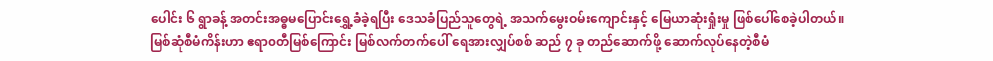ပေါင်း ၆ ရွာခန့် အတင်းအဓ္ဓမပြောင်းရွှေ့ခံခဲ့ရပြီး ဒေသခံပြည်သူတွေရဲ့ အသက်မွေးဝမ်းကျောင်းနှင့် မြေယာဆုံးရှုံးမှု ဖြစ်ပေါ်စေခဲ့ပါတယ်။
မြစ်ဆုံစီမံကိန်းဟာ ဧရာ၀တီမြစ်ကြောင်း မြစ်လက်တက်ပေါ် ရေအားလျှပ်စစ် ဆည် ၇ ခု တည်ဆောက်ဖို့ ဆောက်လုပ်နေတဲ့စီမံ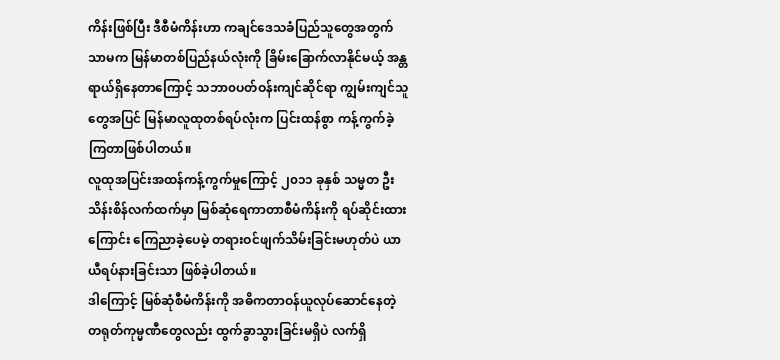ကိန်းဖြစ်ပြီး ဒီစီမံကိန်းဟာ ကချင်ဒေသခံပြည်သူတွေအတွက်သာမက မြန်မာတစ်ပြည်နယ်လုံးကို ခြိမ်းခြောက်လာနိုင်မယ့် အန္တရာယ်ရှိနေတာကြောင့် သဘာ၀ပတ်ဝန်းကျင်ဆိုင်ရာ ကျွမ်းကျင်သူတွေအပြင် မြန်မာလူထုတစ်ရပ်လုံးက ပြင်းထန်စွာ ကန့်ကွက်ခဲ့ကြတာဖြစ်ပါတယ်။
လူထုအပြင်းအထန်ကန့်ကွက်မှုကြောင့် ၂၀၁၁ ခုနှစ် သမ္မတ ဦးသိန်းစိန်လက်ထက်မှာ မြစ်ဆုံရေကာတာစီမံကိန်းကို ရပ်ဆိုင်းထားကြောင်း ကြေညာခဲ့ပေမဲ့ တရားဝင်ဖျက်သိမ်းခြင်းမဟုတ်ပဲ ယာယီရပ်နားခြင်းသာ ဖြစ်ခဲ့ပါတယ်။
ဒါကြောင့် မြစ်ဆုံစီမံကိန်းကို အဓိကတာဝန်ယူလုပ်ဆောင်နေတဲ့ တရုတ်ကုမ္မဏီတွေလည်း ထွက်ခွာသွားခြင်းမရှိပဲ လက်ရှိ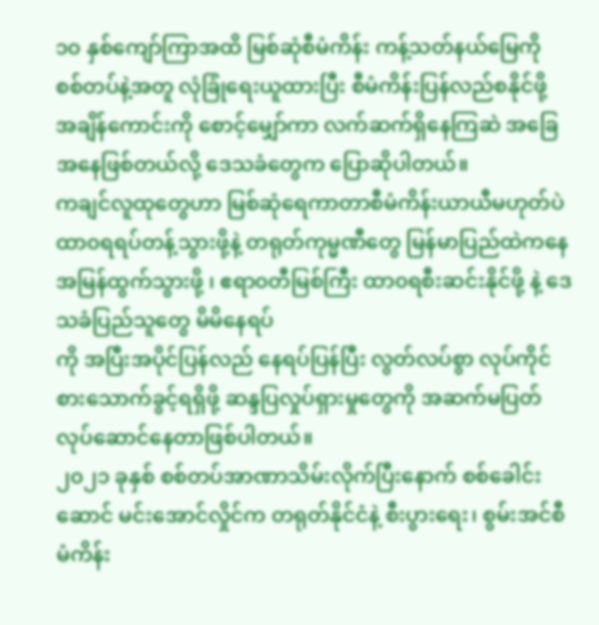၁၀ နှစ်ကျော်ကြာအထိ မြစ်ဆုံစီမံကိန်း ကန့်သတ်နယ်မြေကို စစ်တပ်နဲ့အတူ လုံခြုံရေးယူထားပြီး စီမံကိန်းပြန်လည်စနိုင်ဖို့ အချိန်ကောင်းကို စောင့်မျှော်ကာ လက်ဆက်ရှိနေကြဆဲ အခြေအနေဖြစ်တယ်လို့ ဒေသခံတွေက ပြောဆိုပါတယ်။
ကချင်လူထုတွေဟာ မြစ်ဆုံရေကာတာစီမံကိန်းယာယီမဟုတ်ပဲ ထာ၀ရရပ်တန့်သွားဖို့နဲ့ တရုတ်ကုမ္မဏီတွေ မြန်မာပြည်ထဲကနေ အမြန်ထွက်သွားဖို့ ၊ ဧရာ၀တီမြစ်ကြီး ထာ၀ရစီးဆင်းနိုင်ဖို့ နဲ့ ဒေသခံပြည်သူတွေ မိမိနေရပ်
ကို အပြီးအပိုင်ပြန်လည် နေရပ်ပြန်ပြီး လွတ်လပ်စွာ လုပ်ကိုင်စားသောက်ခွင့်ရရှိဖို့ ဆန္ဒပြလှုပ်ရှားမှုတွေကို အဆက်မပြတ်လုပ်ဆောင်နေတာဖြစ်ပါတယ်။
၂၀၂၁ ခုနှစ် စစ်တပ်အာဏာသိမ်းလိုက်ပြီးနောက် စစ်ခေါင်းဆောင် မင်းအောင်လှိုင်က တရုတ်နိုင်ငံနဲ့ စီးပွားရေး၊ စွမ်းအင်စီမံကိန်း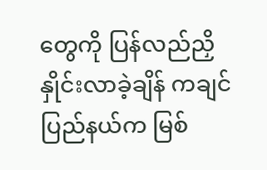တွေကို ပြန်လည်ညှိနှိုင်းလာခဲ့ချိန် ကချင်ပြည်နယ်က မြစ်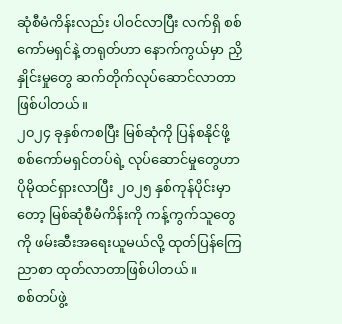ဆုံစီမံကိန်းလည်း ပါဝင်လာပြီး လက်ရှိ စစ်ကော်မရှင်နဲ့ တရုတ်ဟာ နောက်ကွယ်မှာ ညှိနှိုင်းမှုတွေ ဆက်တိုက်လုပ်ဆောင်လာတာ ဖြစ်ပါတယ်။
၂၀၂၄ ခုနှစ်ကစပြီး မြစ်ဆုံကို ပြန်စနိုင်ဖို့ စစ်ကော်မရှင်တပ်ရဲ့ လုပ်ဆောင်မှုတွေဟာ ပိုမိုထင်ရှားလာပြီး ၂၀၂၅ နှစ်ကုန်ပိုင်းမှာတော့ မြစ်ဆုံစီမံကိန်းကို ကန့်ကွက်သူတွေကို ဖမ်းဆီးအရေးယူမယ်လို့ ထုတ်ပြန်ကြေညာစာ ထုတ်လာတာဖြစ်ပါတယ်။
စစ်တပ်ဖွဲ့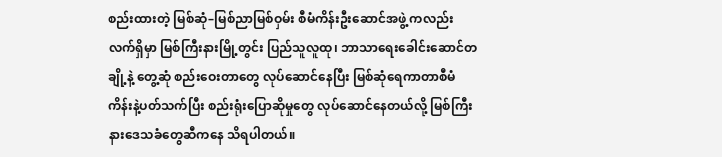စည်းထားတဲ့ မြစ်ဆုံ–မြစ်ညာမြစ်ဝှမ်း စီမံကိန်းဦးဆောင်အဖွဲ့ ကလည်း လက်ရှိမှာ မြစ်ကြီးနားမြို့တွင်း ပြည်သူလူထု၊ ဘာသာရေးခေါင်းဆောင်တချို့နဲ့ တွေ့ဆုံ စည်းဝေးတာတွေ လုပ်ဆောင်နေပြီး မြစ်ဆုံရေကာတာစီမံကိန်းနဲ့ပတ်သက်ပြီး စည်းရုံးပြောဆိုမှုတွေ လုပ်ဆောင်နေတယ်လို့ မြစ်ကြီးနားဒေသခံတွေဆီကနေ သိရပါတယ်။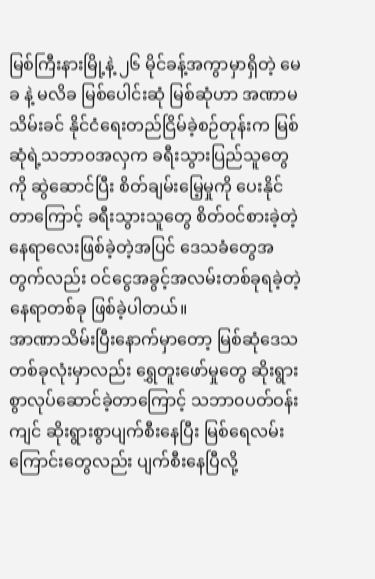မြစ်ကြီးနားမြို့နဲ့ ၂၆ မိုင်ခန့်အကွာမှာရှိတဲ့ မေခ နဲ့ မလိခ မြစ်ပေါင်းဆုံ မြစ်ဆုံဟာ အဏာမသိမ်းခင် နိုင်ငံရေးတည်ငြိမ်ခဲ့စဉ်တုန်းက မြစ်ဆုံရဲ့သဘာ၀အလှက ခရီးသွားပြည်သူတွေကို ဆွဲဆောင်ပြီး စိတ်ချမ်းမြေ့မှုကို ပေးနိုင်တာကြောင့် ခရီးသွားသူတွေ စိတ်ဝင်စားခဲ့တဲ့ နေရာလေးဖြစ်ခဲ့တဲ့အပြင် ဒေသခံတွေအတွက်လည်း ဝင်ငွေအခွင့်အလမ်းတစ်ခုရခဲ့တဲ့နေရာတစ်ခု ဖြစ်ခဲ့ပါတယ်။
အာဏာသိမ်းပြီးနောက်မှာတော့ မြစ်ဆုံဒေသတစ်ခုလုံးမှာလည်း ရွှေတူးဖော်မှုတွေ ဆိုးရွားစွာလုပ်ဆောင်ခဲ့တာကြောင့် သဘာ၀ပတ်ဝန်းကျင် ဆိုးရွားစွာပျက်စီးနေပြီး မြစ်ရေလမ်းကြောင်းတွေလည်း ပျက်စီးနေပြီလို့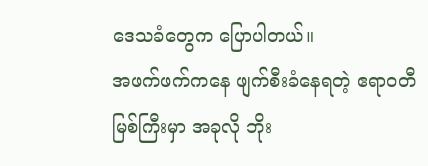ဒေသခံတွေက ပြောပါတယ်။
အဖက်ဖက်ကနေ ဖျက်စီးခံနေရတဲ့ ဧရာ၀တီမြစ်ကြီးမှာ အခုလို ဘိုး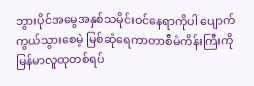ဘွားပိုင်အမွေအနှစ်သမိုင်းဝင်နေရာကိုပါ ပျောက်ကွယ်သွားစေမဲ့ မြစ်ဆုံရေကာတာစီမံကိန်းကြီးကို မြန်မာလူထုတစ်ရပ်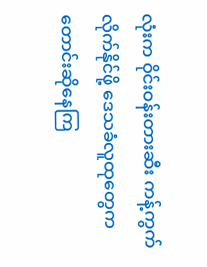လုံးက ဝိုင်းဝန်းတားဆီး ကန့်ကွက်လိုက်နိုင်ဖို့ ဒေသခံလူထုတွေက တောင်းဆိုနေကြ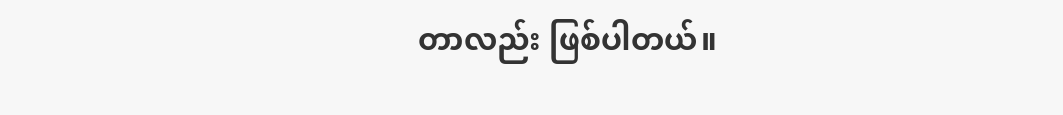တာလည်း ဖြစ်ပါတယ်။